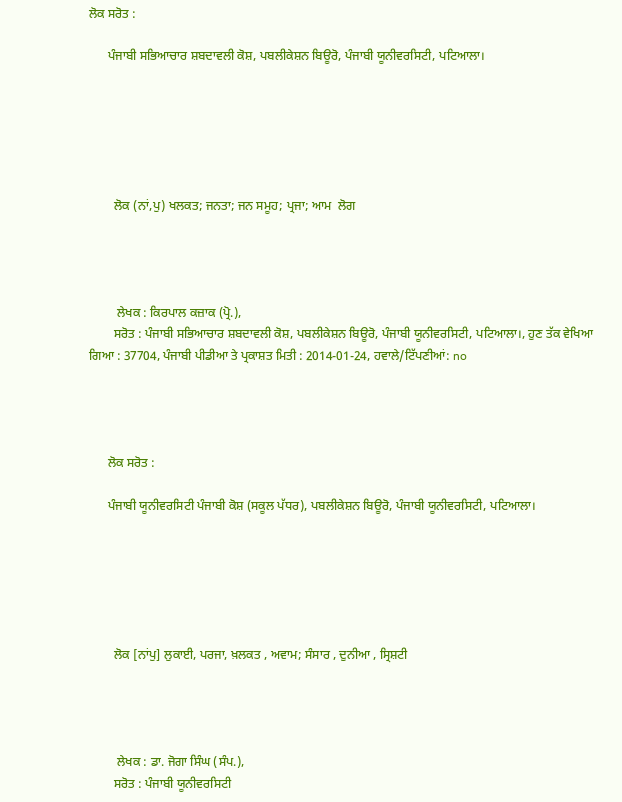ਲੋਕ ਸਰੋਤ :

      ਪੰਜਾਬੀ ਸਭਿਆਚਾਰ ਸ਼ਬਦਾਵਲੀ ਕੋਸ਼, ਪਬਲੀਕੇਸ਼ਨ ਬਿਊਰੋ, ਪੰਜਾਬੀ ਯੂਨੀਵਰਸਿਟੀ, ਪਟਿਆਲਾ।






        ਲੋਕ (ਨਾਂ,ਪੁ) ਖਲਕਤ; ਜਨਤਾ; ਜਨ ਸਮੂਹ; ਪ੍ਰਜਾ; ਆਮ  ਲੋਗ




         ਲੇਖਕ : ਕਿਰਪਾਲ ਕਜ਼ਾਕ (ਪ੍ਰੋ.),
        ਸਰੋਤ : ਪੰਜਾਬੀ ਸਭਿਆਚਾਰ ਸ਼ਬਦਾਵਲੀ ਕੋਸ਼, ਪਬਲੀਕੇਸ਼ਨ ਬਿਊਰੋ, ਪੰਜਾਬੀ ਯੂਨੀਵਰਸਿਟੀ, ਪਟਿਆਲਾ।, ਹੁਣ ਤੱਕ ਵੇਖਿਆ ਗਿਆ : 37704, ਪੰਜਾਬੀ ਪੀਡੀਆ ਤੇ ਪ੍ਰਕਾਸ਼ਤ ਮਿਤੀ : 2014-01-24, ਹਵਾਲੇ/ਟਿੱਪਣੀਆਂ: no




      ਲੋਕ ਸਰੋਤ :

      ਪੰਜਾਬੀ ਯੂਨੀਵਰਸਿਟੀ ਪੰਜਾਬੀ ਕੋਸ਼ (ਸਕੂਲ ਪੱਧਰ), ਪਬਲੀਕੇਸ਼ਨ ਬਿਊਰੋ, ਪੰਜਾਬੀ ਯੂਨੀਵਰਸਿਟੀ, ਪਟਿਆਲਾ।






        ਲੋਕ [ਨਾਂਪੁ] ਲੁਕਾਈ, ਪਰਜਾ, ਖ਼ਲਕਤ , ਅਵਾਮ; ਸੰਸਾਰ , ਦੁਨੀਆ , ਸ੍ਰਿਸ਼ਟੀ




         ਲੇਖਕ : ਡਾ. ਜੋਗਾ ਸਿੰਘ (ਸੰਪ.),
        ਸਰੋਤ : ਪੰਜਾਬੀ ਯੂਨੀਵਰਸਿਟੀ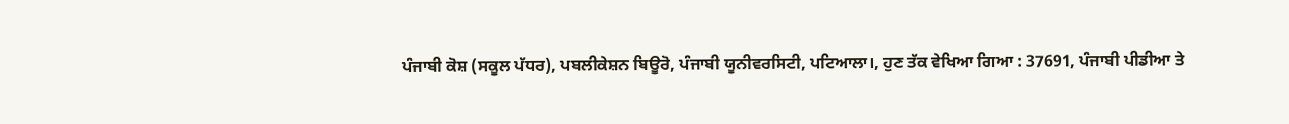ਪੰਜਾਬੀ ਕੋਸ਼ (ਸਕੂਲ ਪੱਧਰ), ਪਬਲੀਕੇਸ਼ਨ ਬਿਊਰੋ, ਪੰਜਾਬੀ ਯੂਨੀਵਰਸਿਟੀ, ਪਟਿਆਲਾ।, ਹੁਣ ਤੱਕ ਵੇਖਿਆ ਗਿਆ : 37691, ਪੰਜਾਬੀ ਪੀਡੀਆ ਤੇ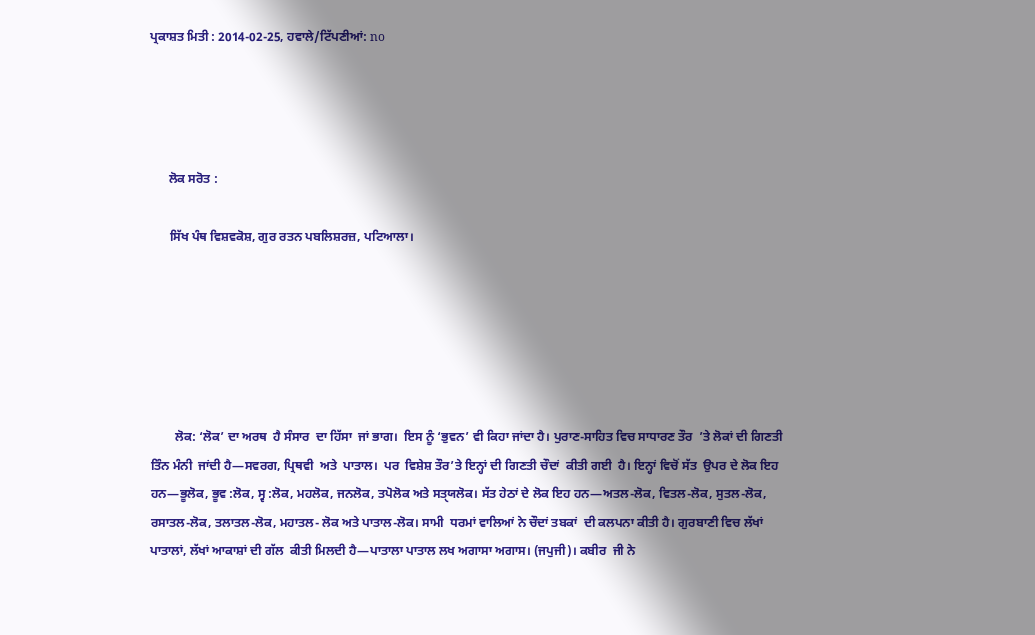ਪ੍ਰਕਾਸ਼ਤ ਮਿਤੀ : 2014-02-25, ਹਵਾਲੇ/ਟਿੱਪਣੀਆਂ: no




      ਲੋਕ ਸਰੋਤ :

      ਸਿੱਖ ਪੰਥ ਵਿਸ਼ਵਕੋਸ਼, ਗੁਰ ਰਤਨ ਪਬਲਿਸ਼ਰਜ਼, ਪਟਿਆਲਾ।






        ਲੋਕ: ‘ਲੋਕ’ ਦਾ ਅਰਥ  ਹੈ ਸੰਸਾਰ  ਦਾ ਹਿੱਸਾ  ਜਾਂ ਭਾਗ।  ਇਸ ਨੂੰ ‘ਭੁਵਨ’ ਵੀ ਕਿਹਾ ਜਾਂਦਾ ਹੈ। ਪੁਰਾਣ-ਸਾਹਿਤ ਵਿਚ ਸਾਧਾਰਣ ਤੌਰ  ’ਤੇ ਲੋਕਾਂ ਦੀ ਗਿਣਤੀ ਤਿੰਨ ਮੰਨੀ  ਜਾਂਦੀ ਹੈ—ਸਵਰਗ, ਪ੍ਰਿਥਵੀ  ਅਤੇ  ਪਾਤਾਲ।  ਪਰ  ਵਿਸ਼ੇਸ਼ ਤੌਰ’ਤੇ ਇਨ੍ਹਾਂ ਦੀ ਗਿਣਤੀ ਚੌਦਾਂ  ਕੀਤੀ ਗਈ  ਹੈ। ਇਨ੍ਹਾਂ ਵਿਚੋਂ ਸੱਤ  ਉਪਰ ਦੇ ਲੋਕ ਇਹ ਹਨ—ਭੂਲੋਕ, ਭੂਵ :ਲੋਕ, ਸ੍ਵ :ਲੋਕ, ਮਹਲੋਕ, ਜਨਲੋਕ, ਤਪੋਲੋਕ ਅਤੇ ਸਤੑਯਲੋਕ। ਸੱਤ ਹੇਠਾਂ ਦੇ ਲੋਕ ਇਹ ਹਨ—ਅਤਲ-ਲੋਕ, ਵਿਤਲ-ਲੋਕ, ਸੁਤਲ-ਲੋਕ, ਰਸਾਤਲ-ਲੋਕ, ਤਲਾਤਲ-ਲੋਕ, ਮਹਾਤਲ- ਲੋਕ ਅਤੇ ਪਾਤਾਲ-ਲੋਕ। ਸਾਮੀ  ਧਰਮਾਂ ਵਾਲਿਆਂ ਨੇ ਚੌਦਾਂ ਤਬਕਾਂ  ਦੀ ਕਲਪਨਾ ਕੀਤੀ ਹੈ। ਗੁਰਬਾਣੀ ਵਿਚ ਲੱਖਾਂ  ਪਾਤਾਲਾਂ, ਲੱਖਾਂ ਆਕਾਸ਼ਾਂ ਦੀ ਗੱਲ  ਕੀਤੀ ਮਿਲਦੀ ਹੈ—ਪਾਤਾਲਾ ਪਾਤਾਲ ਲਖ ਅਗਾਸਾ ਅਗਾਸ। (ਜਪੁਜੀ)। ਕਬੀਰ  ਜੀ ਨੇ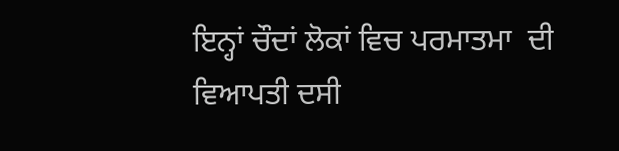ਇਨ੍ਹਾਂ ਚੌਦਾਂ ਲੋਕਾਂ ਵਿਚ ਪਰਮਾਤਮਾ  ਦੀ ਵਿਆਪਤੀ ਦਸੀ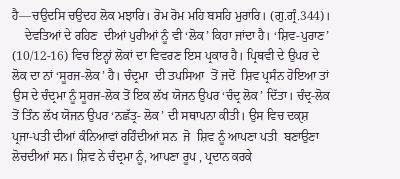ਹੈ—ਚਉਦਸਿ ਚਉਦਹ ਲੋਕ ਮਝਾਰਿ। ਰੋਮ ਰੋਮ ਮਹਿ ਬਸਹਿ ਮੁਰਾਰਿ। (ਗੁ.ਗ੍ਰੰ.344)।
    ਦੇਵਤਿਆਂ ਦੇ ਰਹਿਣ  ਦੀਆਂ ਪੁਰੀਆਂ ਨੂੰ ਵੀ ‘ਲੋਕ’ ਕਿਹਾ ਜਾਂਦਾ ਹੈ। ‘ਸ਼ਿਵ-ਪੁਰਾਣ’ (10/12-16) ਵਿਚ ਇਨ੍ਹਾਂ ਲੋਕਾਂ ਦਾ ਵਿਵਰਣ ਇਸ ਪ੍ਰਕਾਰ ਹੈ। ਪ੍ਰਿਥਵੀ ਦੇ ਉਪਰ ਦੇ ਲੋਕ ਦਾ ਨਾਂ ‘ਸੂਰਜ-ਲੋਕ’ ਹੈ। ਚੰਦ੍ਰਮਾ  ਦੀ ਤਪਸਿਆ  ਤੋਂ ਜਦੋਂ  ਸ਼ਿਵ ਪ੍ਰਸੰਨ ਹੋਇਆ ਤਾਂ ਉਸ ਦੇ ਚੰਦ੍ਰਮਾ ਨੂੰ ਸੂਰਜ-ਲੋਕ ਤੋਂ ਇਕ ਲੱਖ ਯੋਜਨ ਉਪਰ ‘ਚੰਦ੍ਰ ਲੋਕ’ ਦਿੱਤਾ। ਚੰਦ੍ਰ-ਲੋਕ ਤੋਂ ਤਿੰਨ ਲੱਖ ਯੋਜਨ ਉਪਰ ‘ਨਛੱਤ੍ਰ- ਲੋਕ’ ਦੀ ਸਥਾਪਨਾ ਕੀਤੀ। ਉਸ ਵਿਚ ਦਕੑਸ਼ ਪ੍ਰਜਾ-ਪਤੀ ਦੀਆਂ ਕੰਨਿਆਵਾਂ ਰਹਿੰਦੀਆਂ ਸਨ  ਜੋ  ਸ਼ਿਵ ਨੂੰ ਆਪਣਾ ਪਤੀ  ਬਣਾਉਣਾ ਲੋਚਦੀਆਂ ਸਨ। ਸ਼ਿਵ ਨੇ ਚੰਦ੍ਰਮਾ ਨੂੰ, ਆਪਣਾ ਰੂਪ , ਪ੍ਰਦਾਨ ਕਰਕੇ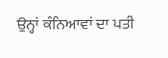ਉਨ੍ਹਾਂ ਕੰਨਿਆਵਾਂ ਦਾ ਪਤੀ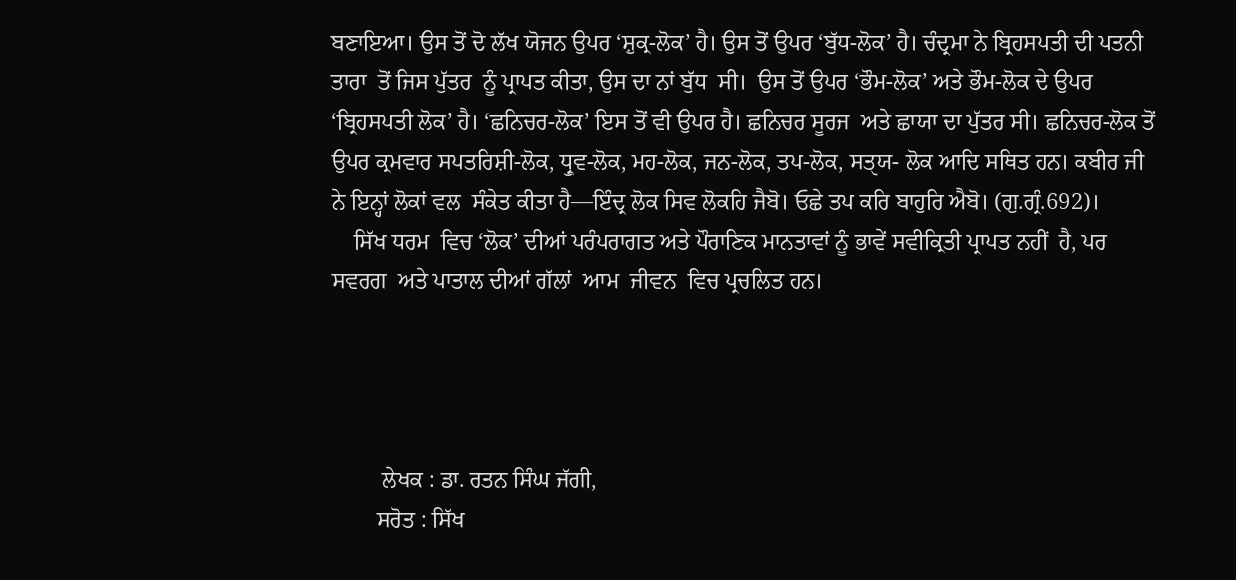ਬਣਾਇਆ। ਉਸ ਤੋਂ ਦੋ ਲੱਖ ਯੋਜਨ ਉਪਰ ‘ਸ਼ੁਕ੍ਰ-ਲੋਕ’ ਹੈ। ਉਸ ਤੋਂ ਉਪਰ ‘ਬੁੱਧ-ਲੋਕ’ ਹੈ। ਚੰਦ੍ਰਮਾ ਨੇ ਬ੍ਰਿਹਸਪਤੀ ਦੀ ਪਤਨੀ  ਤਾਰਾ  ਤੋਂ ਜਿਸ ਪੁੱਤਰ  ਨੂੰ ਪ੍ਰਾਪਤ ਕੀਤਾ, ਉਸ ਦਾ ਨਾਂ ਬੁੱਧ  ਸੀ।  ਉਸ ਤੋਂ ਉਪਰ ‘ਭੌਮ-ਲੋਕ’ ਅਤੇ ਭੌਮ-ਲੋਕ ਦੇ ਉਪਰ ‘ਬ੍ਰਿਹਸਪਤੀ ਲੋਕ’ ਹੈ। ‘ਛਨਿਚਰ-ਲੋਕ’ ਇਸ ਤੋਂ ਵੀ ਉਪਰ ਹੈ। ਛਨਿਚਰ ਸੂਰਜ  ਅਤੇ ਛਾਯਾ ਦਾ ਪੁੱਤਰ ਸੀ। ਛਨਿਚਰ-ਲੋਕ ਤੋਂ ਉਪਰ ਕ੍ਰਮਵਾਰ ਸਪਤਰਿਸ਼ੀ-ਲੋਕ, ਧ੍ਰੁਵ-ਲੋਕ, ਮਹ-ਲੋਕ, ਜਨ-ਲੋਕ, ਤਪ-ਲੋਕ, ਸਤੑਯ- ਲੋਕ ਆਦਿ ਸਥਿਤ ਹਨ। ਕਬੀਰ ਜੀ ਨੇ ਇਨ੍ਹਾਂ ਲੋਕਾਂ ਵਲ  ਸੰਕੇਤ ਕੀਤਾ ਹੈ—ਇੰਦ੍ਰ ਲੋਕ ਸਿਵ ਲੋਕਹਿ ਜੈਬੋ। ਓਛੇ ਤਪ ਕਰਿ ਬਾਹੁਰਿ ਐਬੋ। (ਗੁ.ਗ੍ਰੰ.692)।
    ਸਿੱਖ ਧਰਮ  ਵਿਚ ‘ਲੋਕ’ ਦੀਆਂ ਪਰੰਪਰਾਗਤ ਅਤੇ ਪੌਰਾਣਿਕ ਮਾਨਤਾਵਾਂ ਨੂੰ ਭਾਵੇਂ ਸਵੀਕ੍ਰਿਤੀ ਪ੍ਰਾਪਤ ਨਹੀਂ  ਹੈ, ਪਰ ਸਵਰਗ  ਅਤੇ ਪਾਤਾਲ ਦੀਆਂ ਗੱਲਾਂ  ਆਮ  ਜੀਵਨ  ਵਿਚ ਪ੍ਰਚਲਿਤ ਹਨ।




         ਲੇਖਕ : ਡਾ. ਰਤਨ ਸਿੰਘ ਜੱਗੀ,
        ਸਰੋਤ : ਸਿੱਖ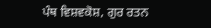ਪੰਥ ਵਿਸ਼ਵਕੋਸ਼, ਗੁਰ ਰਤਨ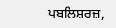ਪਬਲਿਸ਼ਰਜ਼,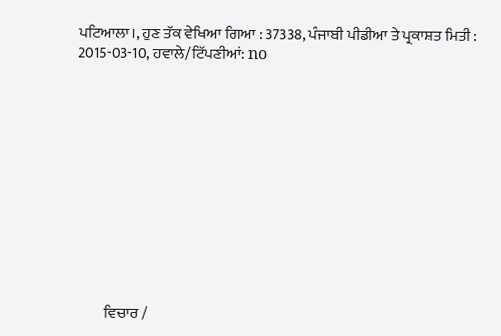ਪਟਿਆਲਾ।, ਹੁਣ ਤੱਕ ਵੇਖਿਆ ਗਿਆ : 37338, ਪੰਜਾਬੀ ਪੀਡੀਆ ਤੇ ਪ੍ਰਕਾਸ਼ਤ ਮਿਤੀ : 2015-03-10, ਹਵਾਲੇ/ਟਿੱਪਣੀਆਂ: no












         ਵਿਚਾਰ /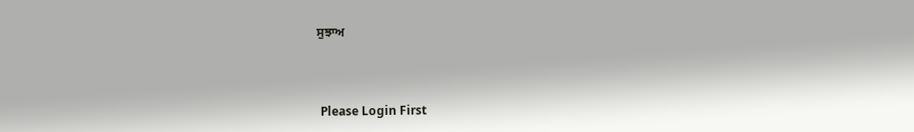ਸੁਝਾਅ



 Please Login First